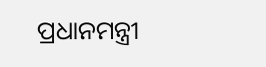ପ୍ରଧାନମନ୍ତ୍ରୀ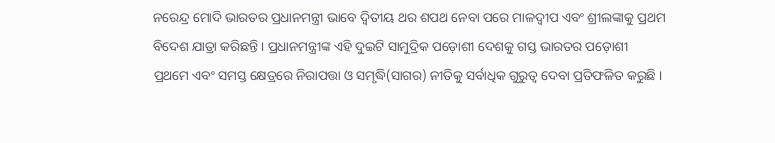ନରେନ୍ଦ୍ର ମୋଦି ଭାରତର ପ୍ରଧାନମନ୍ତ୍ରୀ ଭାବେ ଦ୍ବିତୀୟ ଥର ଶପଥ ନେବା ପରେ ମାଳଦ୍ବୀପ ଏବଂ ଶ୍ରୀଲଙ୍କାକୁ ପ୍ରଥମ ବିଦେଶ ଯାତ୍ରା କରିଛନ୍ତି । ପ୍ରଧାନମନ୍ତ୍ରୀଙ୍କ ଏହି ଦୁଇଟି ସାମୁଦ୍ରିକ ପଡ଼ୋଶୀ ଦେଶକୁ ଗସ୍ତ ଭାରତର ପଡ଼ୋଶୀ ପ୍ରଥମେ ଏବଂ ସମସ୍ତ କ୍ଷେତ୍ରରେ ନିରାପତ୍ତା ଓ ସମୃଦ୍ଧି(ସାଗର) ନୀତିକୁ ସର୍ବାଧିକ ଗୁରୁତ୍ବ ଦେବା ପ୍ରତିଫଳିତ କରୁଛି ।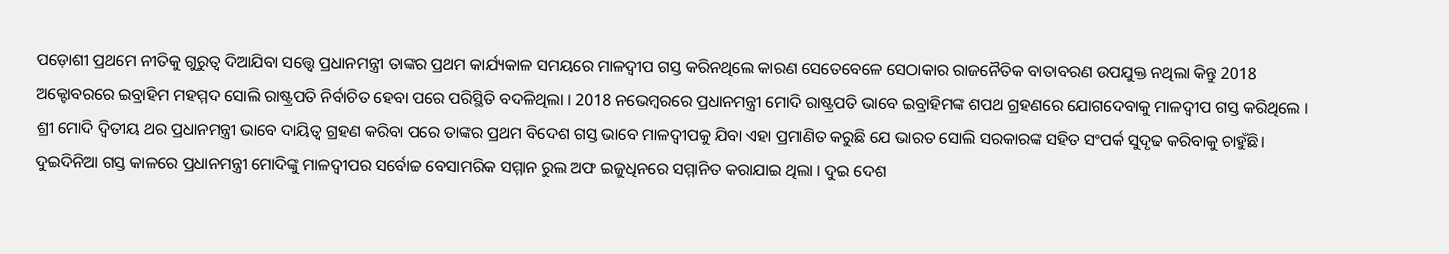ପଡ଼ୋଶୀ ପ୍ରଥମେ ନୀତିକୁ ଗୁରୁତ୍ବ ଦିଆଯିବା ସତ୍ତ୍ବେ ପ୍ରଧାନମନ୍ତ୍ରୀ ତାଙ୍କର ପ୍ରଥମ କାର୍ଯ୍ୟକାଳ ସମୟରେ ମାଳଦ୍ବୀପ ଗସ୍ତ କରିନଥିଲେ କାରଣ ସେତେବେଳେ ସେଠାକାର ରାଜନୈତିକ ବାତାବରଣ ଉପଯୁକ୍ତ ନଥିଲା କିନ୍ତୁ 2018 ଅକ୍ଟୋବରରେ ଇବ୍ରାହିମ ମହମ୍ମଦ ସୋଲି ରାଷ୍ଟ୍ରପତି ନିର୍ବାଚିତ ହେବା ପରେ ପରିସ୍ଥିତି ବଦଳିଥିଲା । 2018 ନଭେମ୍ବରରେ ପ୍ରଧାନମନ୍ତ୍ରୀ ମୋଦି ରାଷ୍ଟ୍ରପତି ଭାବେ ଇବ୍ରାହିମଙ୍କ ଶପଥ ଗ୍ରହଣରେ ଯୋଗଦେବାକୁ ମାଳଦ୍ବୀପ ଗସ୍ତ କରିଥିଲେ । ଶ୍ରୀ ମୋଦି ଦ୍ବିତୀୟ ଥର ପ୍ରଧାନମନ୍ତ୍ରୀ ଭାବେ ଦାୟିତ୍ବ ଗ୍ରହଣ କରିବା ପରେ ତାଙ୍କର ପ୍ରଥମ ବିଦେଶ ଗସ୍ତ ଭାବେ ମାଳଦ୍ବୀପକୁ ଯିବା ଏହା ପ୍ରମାଣିତ କରୁଛି ଯେ ଭାରତ ସୋଲି ସରକାରଙ୍କ ସହିତ ସଂପର୍କ ସୁଦୃଢ କରିବାକୁ ଚାହୁଁଛି।
ଦୁଇଦିନିଆ ଗସ୍ତ କାଳରେ ପ୍ରଧାନମନ୍ତ୍ରୀ ମୋଦିଙ୍କୁ ମାଳଦ୍ବୀପର ସର୍ବୋଚ୍ଚ ବେସାମରିକ ସମ୍ମାନ ରୁଲ ଅଫ ଇଜୁଧିନରେ ସମ୍ମାନିତ କରାଯାଇ ଥିଲା । ଦୁଇ ଦେଶ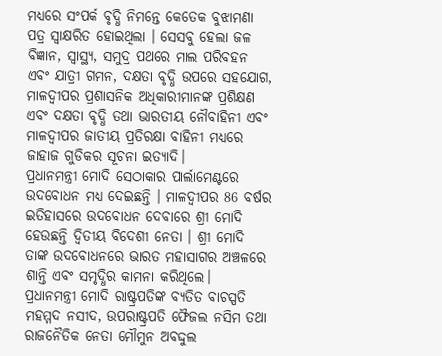ମଧ୍ୟରେ ସଂପର୍କ ବୃଦ୍ଧି ନିମନ୍ତେ କେତେକ ବୁଝାମଣା ପତ୍ର ସ୍ବାକ୍ଷରିତ ହୋଇଥିଲା । ସେସବୁ ହେଲା ଜଳ ବିଜ୍ଞାନ, ସ୍ବାସ୍ଥ୍ୟ, ସମୁଦ୍ର ପଥରେ ମାଲ ପରିବହନ ଏବଂ ଯାତ୍ରୀ ଗମନ, ଦକ୍ଷତା ବୃଦ୍ଧି ଉପରେ ସହଯୋଗ, ମାଳଦ୍ବୀପର ପ୍ରଶାସନିକ ଅଧିକାରୀମାନଙ୍କ ପ୍ରଶିକ୍ଷଣ ଏବଂ ଦକ୍ଷତା ବୃଦ୍ଧି ତଥା ଭାରତୀୟ ନୌବାହିନୀ ଏବଂ ମାଳଦ୍ବୀପର ଜାତୀୟ ପ୍ରତିରକ୍ଷା ବାହିନୀ ମଧ୍ୟରେ ଜାହାଜ ଗୁଡିକର ସୂଚନା ଇତ୍ୟାଦି।
ପ୍ରଧାନମନ୍ତ୍ରୀ ମୋଦି ସେଠାକାର ପାର୍ଲାମେଣ୍ଟରେ ଉଦବୋଧନ ମଧ୍ୟ ଦେଇଛନ୍ତି । ମାଳଦ୍ବୀପର 86 ବର୍ଷର ଇତିହାସରେ ଉଦବୋଧନ ଦେବାରେ ଶ୍ରୀ ମୋଦି ହେଉଛନ୍ତି ଦ୍ବିତୀୟ ବିଦେଶୀ ନେତା । ଶ୍ରୀ ମୋଦି ତାଙ୍କ ଉଦବୋଧନରେ ଭାରତ ମହାସାଗର ଅଞ୍ଚଳରେ ଶାନ୍ତି ଏବଂ ସମୃଦ୍ଧିର କାମନା କରିଥିଲେ।
ପ୍ରଧାନମନ୍ତ୍ରୀ ମୋଦି ରାଷ୍ଟ୍ରପତିଙ୍କ ବ୍ୟତିତ ବାଚସ୍ପତି ମହମ୍ମଦ ନସୀଦ, ଉପରାଷ୍ଟ୍ରପତି ଫୈଜଲ ନସିମ ତଥା ରାଜନୈତିକ ନେତା ମୌମୁନ ଅବଦ୍ଦୁଲ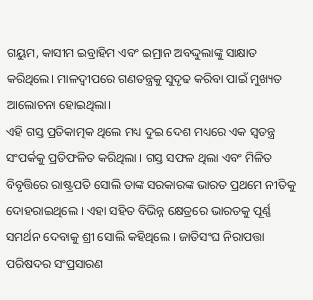ଗୟୁମ, କାସୀମ ଇବ୍ରାହିମ ଏବଂ ଇମ୍ରାନ ଅବଦ୍ଦୁଲାଙ୍କୁ ସାକ୍ଷାତ କରିଥିଲେ। ମାଳଦ୍ବୀପରେ ଗଣତନ୍ତ୍ରକୁ ସୁଦୃଢ କରିବା ପାଇଁ ମୁଖ୍ୟତ ଆଲୋଚନା ହୋଇଥିଲା।
ଏହି ଗସ୍ତ ପ୍ରତିକାତ୍ମକ ଥିଲେ ମଧ୍ୟ ଦୁଇ ଦେଶ ମଧ୍ୟରେ ଏକ ସ୍ବତନ୍ତ୍ର ସଂପର୍କକୁ ପ୍ରତିଫଳିତ କରିଥିଲା । ଗସ୍ତ ସଫଳ ଥିଲା ଏବଂ ମିଳିତ ବିବୃତ୍ତିରେ ରାଷ୍ଟ୍ରପତି ସୋଲି ତାଙ୍କ ସରକାରଙ୍କ ଭାରତ ପ୍ରଥମେ ନୀତିକୁ ଦୋହରାଇଥିଲେ । ଏହା ସହିତ ବିଭିନ୍ନ କ୍ଷେତ୍ରରେ ଭାରତକୁ ପୂର୍ଣ୍ଣ ସମର୍ଥନ ଦେବାକୁ ଶ୍ରୀ ସୋଲି କହିଥିଲେ । ଜାତିସଂଘ ନିରାପତ୍ତା ପରିଷଦର ସଂପ୍ରସାରଣ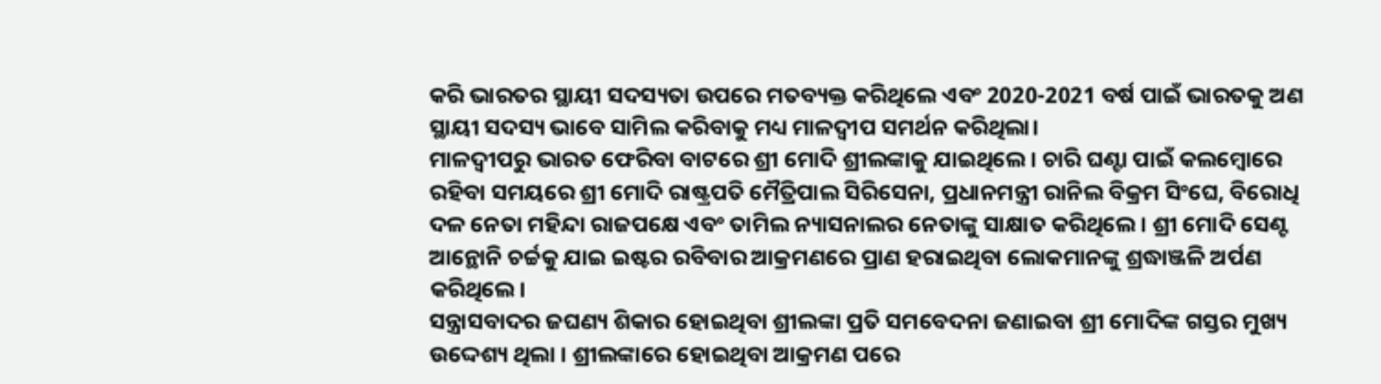କରି ଭାରତର ସ୍ଥାୟୀ ସଦସ୍ୟତା ଉପରେ ମତବ୍ୟକ୍ତ କରିଥିଲେ ଏବଂ 2020-2021 ବର୍ଷ ପାଇଁ ଭାରତକୁ ଅଣ ସ୍ଥାୟୀ ସଦସ୍ୟ ଭାବେ ସାମିଲ କରିବାକୁ ମଧ୍ୟ ମାଳଦ୍ବୀପ ସମର୍ଥନ କରିଥିଲା।
ମାଳଦ୍ବୀପରୁ ଭାରତ ଫେରିବା ବାଟରେ ଶ୍ରୀ ମୋଦି ଶ୍ରୀଲଙ୍କାକୁ ଯାଇଥିଲେ । ଚାରି ଘଣ୍ଟା ପାଇଁ କଲମ୍ବୋରେ ରହିବା ସମୟରେ ଶ୍ରୀ ମୋଦି ରାଷ୍ଟ୍ରପତି ମୈତ୍ରିପାଲ ସିରିସେନା, ପ୍ରଧାନମନ୍ତ୍ରୀ ରାନିଲ ବିକ୍ରମ ସିଂଘେ, ବିରୋଧି ଦଳ ନେତା ମହିନ୍ଦା ରାଜପକ୍ଷେ ଏବଂ ତାମିଲ ନ୍ୟାସନାଲର ନେତାଙ୍କୁ ସାକ୍ଷାତ କରିଥିଲେ । ଶ୍ରୀ ମୋଦି ସେଣ୍ଟ ଆନ୍ଥୋନି ଚର୍ଚ୍ଚକୁ ଯାଇ ଇଷ୍ଟର ରବିବାର ଆକ୍ରମଣରେ ପ୍ରାଣ ହରାଇଥିବା ଲୋକମାନଙ୍କୁ ଶ୍ରଦ୍ଧାଞ୍ଜଳି ଅର୍ପଣ କରିଥିଲେ।
ସନ୍ତ୍ରାସବାଦର ଜଘଣ୍ୟ ଶିକାର ହୋଇଥିବା ଶ୍ରୀଲଙ୍କା ପ୍ରତି ସମବେଦନା ଜଣାଇବା ଶ୍ରୀ ମୋଦିଙ୍କ ଗସ୍ତର ମୁଖ୍ୟ ଉଦ୍ଦେଶ୍ୟ ଥିଲା । ଶ୍ରୀଲଙ୍କାରେ ହୋଇଥିବା ଆକ୍ରମଣ ପରେ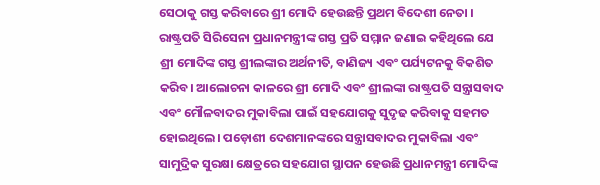ସେଠାକୁ ଗସ୍ତ କରିବାରେ ଶ୍ରୀ ମୋଦି ହେଉଛନ୍ତି ପ୍ରଥମ ବିଦେଶୀ ନେତା । ରାଷ୍ଟ୍ରପତି ସିରିସେନା ପ୍ରଧାନମନ୍ତ୍ରୀଙ୍କ ଗସ୍ତ ପ୍ରତି ସମ୍ମାନ ଜଣାଇ କହିଥିଲେ ଯେ ଶ୍ରୀ ମୋଦିଙ୍କ ଗସ୍ତ ଶ୍ରୀଲଙ୍କାର ଅର୍ଥନୀତି, ବାଣିଜ୍ୟ ଏବଂ ପର୍ଯ୍ୟଟନକୁ ବିକଶିତ କରିବ। ଆଲୋଚନା କାଳରେ ଶ୍ରୀ ମୋଦି ଏବଂ ଶ୍ରୀଲଙ୍କା ରାଷ୍ଟ୍ରପତି ସନ୍ତ୍ରାସବାଦ ଏବଂ ମୌଳବାଦର ମୁକାବିଲା ପାଇଁ ସହଯୋଗକୁ ସୁଦୃଢ କରିବାକୁ ସହମତ ହୋଇଥିଲେ। ପଡ଼ୋଶୀ ଦେଶମାନଙ୍କରେ ସନ୍ତ୍ରାସବାଦର ମୁକାବିଲା ଏବଂ ସାମୁଦ୍ରିକ ସୁରକ୍ଷା କ୍ଷେତ୍ରରେ ସହଯୋଗ ସ୍ଥାପନ ହେଉଛି ପ୍ରଧାନମନ୍ତ୍ରୀ ମୋଦିଙ୍କ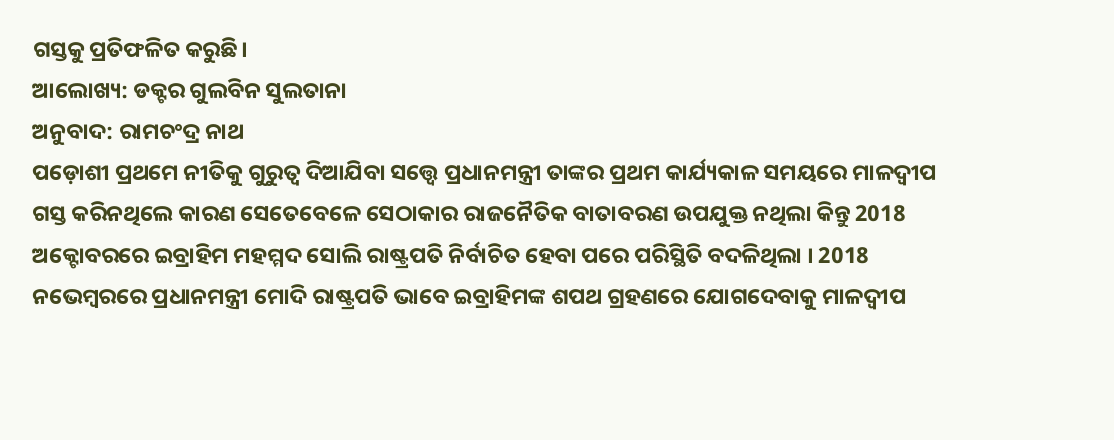ଗସ୍ତକୁ ପ୍ରତିଫଳିତ କରୁଛି।
ଆଲୋଖ୍ୟ: ଡକ୍ଟର ଗୁଲବିନ ସୁଲତାନା
ଅନୁବାଦ: ରାମଚଂଦ୍ର ନାଥ
ପଡ଼ୋଶୀ ପ୍ରଥମେ ନୀତିକୁ ଗୁରୁତ୍ବ ଦିଆଯିବା ସତ୍ତ୍ବେ ପ୍ରଧାନମନ୍ତ୍ରୀ ତାଙ୍କର ପ୍ରଥମ କାର୍ଯ୍ୟକାଳ ସମୟରେ ମାଳଦ୍ବୀପ ଗସ୍ତ କରିନଥିଲେ କାରଣ ସେତେବେଳେ ସେଠାକାର ରାଜନୈତିକ ବାତାବରଣ ଉପଯୁକ୍ତ ନଥିଲା କିନ୍ତୁ 2018 ଅକ୍ଟୋବରରେ ଇବ୍ରାହିମ ମହମ୍ମଦ ସୋଲି ରାଷ୍ଟ୍ରପତି ନିର୍ବାଚିତ ହେବା ପରେ ପରିସ୍ଥିତି ବଦଳିଥିଲା । 2018 ନଭେମ୍ବରରେ ପ୍ରଧାନମନ୍ତ୍ରୀ ମୋଦି ରାଷ୍ଟ୍ରପତି ଭାବେ ଇବ୍ରାହିମଙ୍କ ଶପଥ ଗ୍ରହଣରେ ଯୋଗଦେବାକୁ ମାଳଦ୍ବୀପ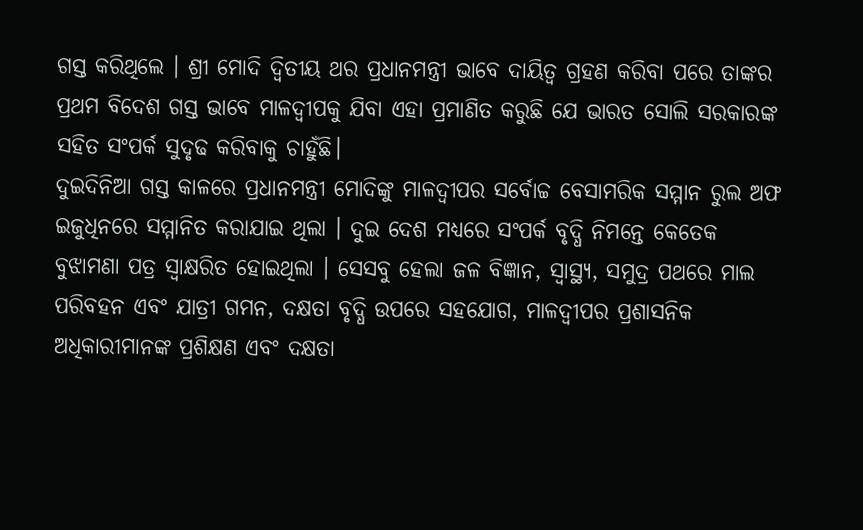ଗସ୍ତ କରିଥିଲେ । ଶ୍ରୀ ମୋଦି ଦ୍ବିତୀୟ ଥର ପ୍ରଧାନମନ୍ତ୍ରୀ ଭାବେ ଦାୟିତ୍ବ ଗ୍ରହଣ କରିବା ପରେ ତାଙ୍କର ପ୍ରଥମ ବିଦେଶ ଗସ୍ତ ଭାବେ ମାଳଦ୍ବୀପକୁ ଯିବା ଏହା ପ୍ରମାଣିତ କରୁଛି ଯେ ଭାରତ ସୋଲି ସରକାରଙ୍କ ସହିତ ସଂପର୍କ ସୁଦୃଢ କରିବାକୁ ଚାହୁଁଛି।
ଦୁଇଦିନିଆ ଗସ୍ତ କାଳରେ ପ୍ରଧାନମନ୍ତ୍ରୀ ମୋଦିଙ୍କୁ ମାଳଦ୍ବୀପର ସର୍ବୋଚ୍ଚ ବେସାମରିକ ସମ୍ମାନ ରୁଲ ଅଫ ଇଜୁଧିନରେ ସମ୍ମାନିତ କରାଯାଇ ଥିଲା । ଦୁଇ ଦେଶ ମଧ୍ୟରେ ସଂପର୍କ ବୃଦ୍ଧି ନିମନ୍ତେ କେତେକ ବୁଝାମଣା ପତ୍ର ସ୍ବାକ୍ଷରିତ ହୋଇଥିଲା । ସେସବୁ ହେଲା ଜଳ ବିଜ୍ଞାନ, ସ୍ବାସ୍ଥ୍ୟ, ସମୁଦ୍ର ପଥରେ ମାଲ ପରିବହନ ଏବଂ ଯାତ୍ରୀ ଗମନ, ଦକ୍ଷତା ବୃଦ୍ଧି ଉପରେ ସହଯୋଗ, ମାଳଦ୍ବୀପର ପ୍ରଶାସନିକ ଅଧିକାରୀମାନଙ୍କ ପ୍ରଶିକ୍ଷଣ ଏବଂ ଦକ୍ଷତା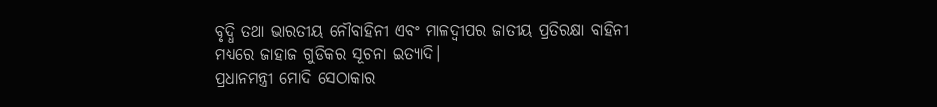ବୃଦ୍ଧି ତଥା ଭାରତୀୟ ନୌବାହିନୀ ଏବଂ ମାଳଦ୍ବୀପର ଜାତୀୟ ପ୍ରତିରକ୍ଷା ବାହିନୀ ମଧ୍ୟରେ ଜାହାଜ ଗୁଡିକର ସୂଚନା ଇତ୍ୟାଦି।
ପ୍ରଧାନମନ୍ତ୍ରୀ ମୋଦି ସେଠାକାର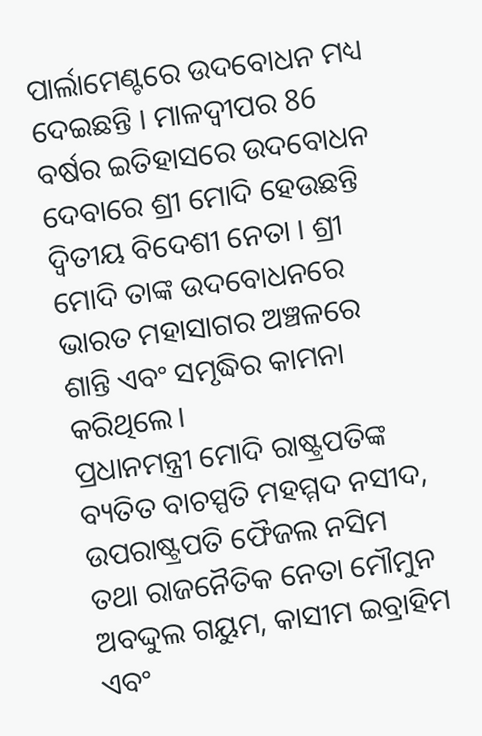ପାର୍ଲାମେଣ୍ଟରେ ଉଦବୋଧନ ମଧ୍ୟ ଦେଇଛନ୍ତି । ମାଳଦ୍ବୀପର 86 ବର୍ଷର ଇତିହାସରେ ଉଦବୋଧନ ଦେବାରେ ଶ୍ରୀ ମୋଦି ହେଉଛନ୍ତି ଦ୍ବିତୀୟ ବିଦେଶୀ ନେତା । ଶ୍ରୀ ମୋଦି ତାଙ୍କ ଉଦବୋଧନରେ ଭାରତ ମହାସାଗର ଅଞ୍ଚଳରେ ଶାନ୍ତି ଏବଂ ସମୃଦ୍ଧିର କାମନା କରିଥିଲେ।
ପ୍ରଧାନମନ୍ତ୍ରୀ ମୋଦି ରାଷ୍ଟ୍ରପତିଙ୍କ ବ୍ୟତିତ ବାଚସ୍ପତି ମହମ୍ମଦ ନସୀଦ, ଉପରାଷ୍ଟ୍ରପତି ଫୈଜଲ ନସିମ ତଥା ରାଜନୈତିକ ନେତା ମୌମୁନ ଅବଦ୍ଦୁଲ ଗୟୁମ, କାସୀମ ଇବ୍ରାହିମ ଏବଂ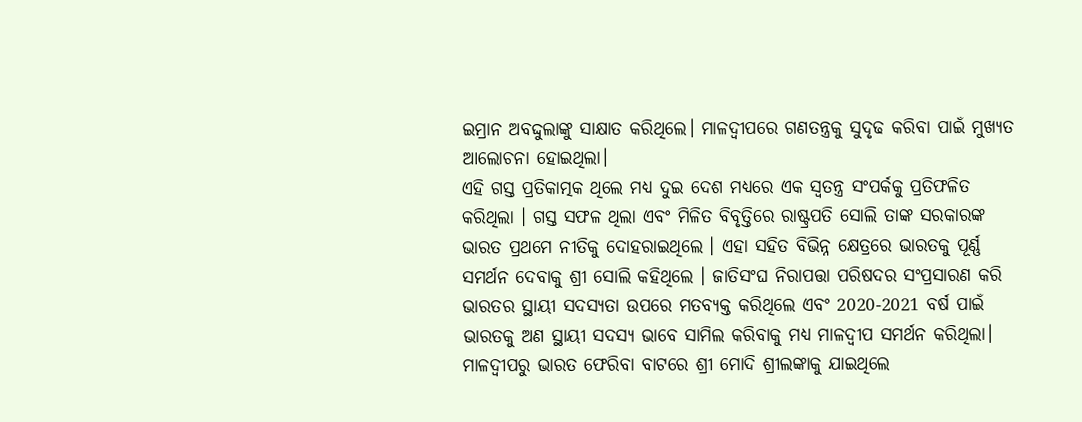ଇମ୍ରାନ ଅବଦ୍ଦୁଲାଙ୍କୁ ସାକ୍ଷାତ କରିଥିଲେ। ମାଳଦ୍ବୀପରେ ଗଣତନ୍ତ୍ରକୁ ସୁଦୃଢ କରିବା ପାଇଁ ମୁଖ୍ୟତ ଆଲୋଚନା ହୋଇଥିଲା।
ଏହି ଗସ୍ତ ପ୍ରତିକାତ୍ମକ ଥିଲେ ମଧ୍ୟ ଦୁଇ ଦେଶ ମଧ୍ୟରେ ଏକ ସ୍ବତନ୍ତ୍ର ସଂପର୍କକୁ ପ୍ରତିଫଳିତ କରିଥିଲା । ଗସ୍ତ ସଫଳ ଥିଲା ଏବଂ ମିଳିତ ବିବୃତ୍ତିରେ ରାଷ୍ଟ୍ରପତି ସୋଲି ତାଙ୍କ ସରକାରଙ୍କ ଭାରତ ପ୍ରଥମେ ନୀତିକୁ ଦୋହରାଇଥିଲେ । ଏହା ସହିତ ବିଭିନ୍ନ କ୍ଷେତ୍ରରେ ଭାରତକୁ ପୂର୍ଣ୍ଣ ସମର୍ଥନ ଦେବାକୁ ଶ୍ରୀ ସୋଲି କହିଥିଲେ । ଜାତିସଂଘ ନିରାପତ୍ତା ପରିଷଦର ସଂପ୍ରସାରଣ କରି ଭାରତର ସ୍ଥାୟୀ ସଦସ୍ୟତା ଉପରେ ମତବ୍ୟକ୍ତ କରିଥିଲେ ଏବଂ 2020-2021 ବର୍ଷ ପାଇଁ ଭାରତକୁ ଅଣ ସ୍ଥାୟୀ ସଦସ୍ୟ ଭାବେ ସାମିଲ କରିବାକୁ ମଧ୍ୟ ମାଳଦ୍ବୀପ ସମର୍ଥନ କରିଥିଲା।
ମାଳଦ୍ବୀପରୁ ଭାରତ ଫେରିବା ବାଟରେ ଶ୍ରୀ ମୋଦି ଶ୍ରୀଲଙ୍କାକୁ ଯାଇଥିଲେ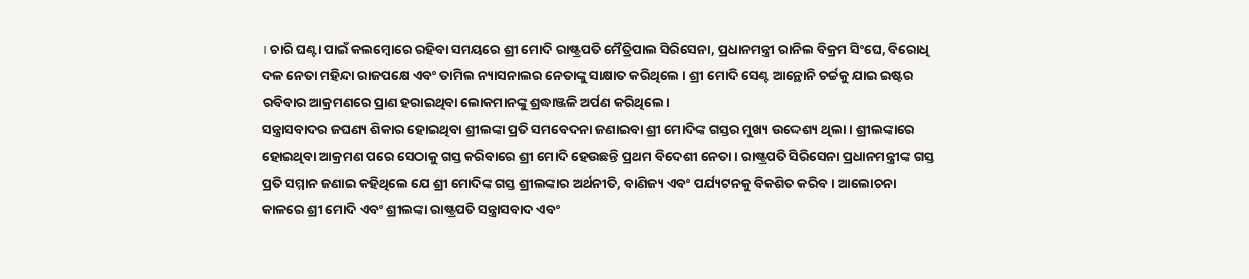। ଚାରି ଘଣ୍ଟା ପାଇଁ କଲମ୍ବୋରେ ରହିବା ସମୟରେ ଶ୍ରୀ ମୋଦି ରାଷ୍ଟ୍ରପତି ମୈତ୍ରିପାଲ ସିରିସେନା, ପ୍ରଧାନମନ୍ତ୍ରୀ ରାନିଲ ବିକ୍ରମ ସିଂଘେ, ବିରୋଧି ଦଳ ନେତା ମହିନ୍ଦା ରାଜପକ୍ଷେ ଏବଂ ତାମିଲ ନ୍ୟାସନାଲର ନେତାଙ୍କୁ ସାକ୍ଷାତ କରିଥିଲେ । ଶ୍ରୀ ମୋଦି ସେଣ୍ଟ ଆନ୍ଥୋନି ଚର୍ଚ୍ଚକୁ ଯାଇ ଇଷ୍ଟର ରବିବାର ଆକ୍ରମଣରେ ପ୍ରାଣ ହରାଇଥିବା ଲୋକମାନଙ୍କୁ ଶ୍ରଦ୍ଧାଞ୍ଜଳି ଅର୍ପଣ କରିଥିଲେ।
ସନ୍ତ୍ରାସବାଦର ଜଘଣ୍ୟ ଶିକାର ହୋଇଥିବା ଶ୍ରୀଲଙ୍କା ପ୍ରତି ସମବେଦନା ଜଣାଇବା ଶ୍ରୀ ମୋଦିଙ୍କ ଗସ୍ତର ମୁଖ୍ୟ ଉଦ୍ଦେଶ୍ୟ ଥିଲା । ଶ୍ରୀଲଙ୍କାରେ ହୋଇଥିବା ଆକ୍ରମଣ ପରେ ସେଠାକୁ ଗସ୍ତ କରିବାରେ ଶ୍ରୀ ମୋଦି ହେଉଛନ୍ତି ପ୍ରଥମ ବିଦେଶୀ ନେତା । ରାଷ୍ଟ୍ରପତି ସିରିସେନା ପ୍ରଧାନମନ୍ତ୍ରୀଙ୍କ ଗସ୍ତ ପ୍ରତି ସମ୍ମାନ ଜଣାଇ କହିଥିଲେ ଯେ ଶ୍ରୀ ମୋଦିଙ୍କ ଗସ୍ତ ଶ୍ରୀଲଙ୍କାର ଅର୍ଥନୀତି, ବାଣିଜ୍ୟ ଏବଂ ପର୍ଯ୍ୟଟନକୁ ବିକଶିତ କରିବ। ଆଲୋଚନା କାଳରେ ଶ୍ରୀ ମୋଦି ଏବଂ ଶ୍ରୀଲଙ୍କା ରାଷ୍ଟ୍ରପତି ସନ୍ତ୍ରାସବାଦ ଏବଂ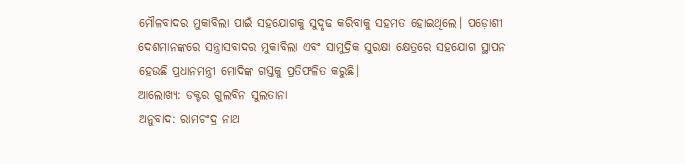ମୌଳବାଦର ମୁକାବିଲା ପାଇଁ ସହଯୋଗକୁ ସୁଦୃଢ କରିବାକୁ ସହମତ ହୋଇଥିଲେ। ପଡ଼ୋଶୀ ଦେଶମାନଙ୍କରେ ସନ୍ତ୍ରାସବାଦର ମୁକାବିଲା ଏବଂ ସାମୁଦ୍ରିକ ସୁରକ୍ଷା କ୍ଷେତ୍ରରେ ସହଯୋଗ ସ୍ଥାପନ ହେଉଛି ପ୍ରଧାନମନ୍ତ୍ରୀ ମୋଦିଙ୍କ ଗସ୍ତକୁ ପ୍ରତିଫଳିତ କରୁଛି।
ଆଲୋଖ୍ୟ: ଡକ୍ଟର ଗୁଲବିନ ସୁଲତାନା
ଅନୁବାଦ: ରାମଚଂଦ୍ର ନାଥ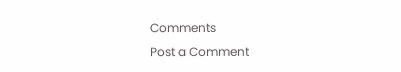Comments
Post a Comment